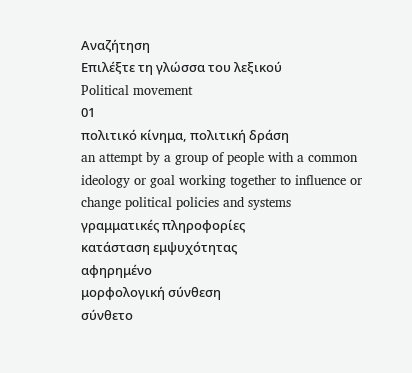Αναζήτηση
Επιλέξτε τη γλώσσα του λεξικού
Political movement
01
πολιτικό κίνημα, πολιτική δράση
an attempt by a group of people with a common ideology or goal working together to influence or change political policies and systems
γραμματικές πληροφορίες
κατάσταση εμψυχότητας
αφηρημένο
μορφολογική σύνθεση
σύνθετο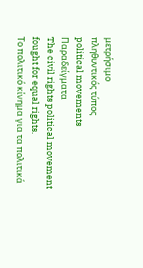μετρήσιμο
πληθυντικός τύπος
political movements
Παραδείγματα
The civil rights political movement fought for equal rights.
Το πολιτικό κίνημα για τα πολιτικά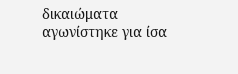δικαιώματα αγωνίστηκε για ίσα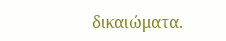δικαιώματα.